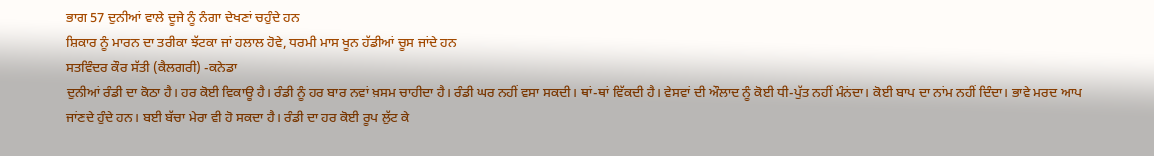ਭਾਗ 57 ਦੁਨੀਆਂ ਵਾਲੇ ਦੂਜੇ ਨੂੰ ਨੰਗਾ ਦੇਖਣਾਂ ਚਹੁੰਦੇ ਹਨ
ਸ਼ਿਕਾਰ ਨੂੰ ਮਾਰਨ ਦਾ ਤਰੀਕਾ ਝੱਟਕਾ ਜਾਂ ਹਲਾਲ ਹੋਵੇ, ਧਰਮੀ ਮਾਸ ਖੂਨ ਹੱਡੀਆਂ ਚੂਸ ਜਾਂਦੇ ਹਨ
ਸਤਵਿੰਦਰ ਕੌਰ ਸੱਤੀ (ਕੈਲਗਰੀ) -ਕਨੇਡਾ
ਦੁਨੀਆਂ ਰੰਡੀ ਦਾ ਕੋਠਾ ਹੈ। ਹਰ ਕੋਈ ਵਿਕਾਊ ਹੈ। ਰੰਡੀ ਨੂੰ ਹਰ ਬਾਰ ਨਵਾਂ ਖ਼ਸਮ ਚਾਹੀਦਾ ਹੈ। ਰੰਡੀ ਘਰ ਨਹੀਂ ਵਸਾ ਸਕਦੀ। ਥਾਂ-ਥਾਂ ਵਿੱਕਦੀ ਹੈ। ਵੇਸਵਾਂ ਦੀ ਔਲਾਦ ਨੂੰ ਕੋਈ ਧੀ-ਪੁੱਤ ਨਹੀਂ ਮੰਨਂਦਾ। ਕੋਈ ਬਾਪ ਦਾ ਨਾਂਮ ਨਹੀਂ ਦਿੰਦਾ। ਭਾਵੇ ਮਰਦ ਆਪ ਜਾਂਣਦੇ ਹੁੰਦੇ ਹਨ। ਬਈ ਬੱਚਾ ਮੇਰਾ ਵੀ ਹੋ ਸਕਦਾ ਹੈ। ਰੰਡੀ ਦਾ ਹਰ ਕੋਈ ਰੂਪ ਲੁੱਟ ਕੇ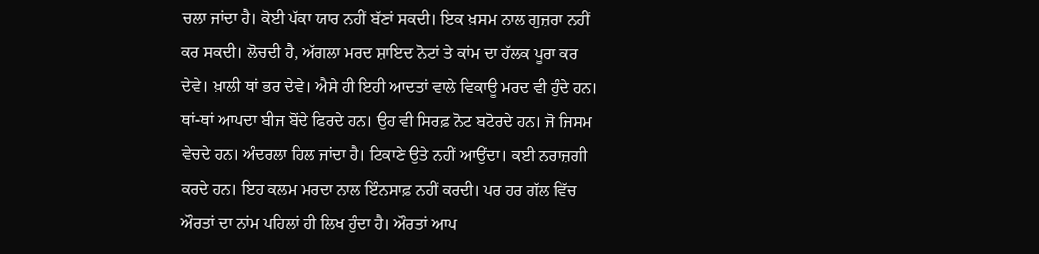ਚਲਾ ਜਾਂਦਾ ਹੈ। ਕੋਈ ਪੱਕਾ ਯਾਰ ਨਹੀਂ ਬੱਣਾਂ ਸਕਦੀ। ਇਕ ਖ਼ਸਮ ਨਾਲ ਗੁਜ਼ਰਾ ਨਹੀਂ ਕਰ ਸਕਦੀ। ਲੋਚਦੀ ਹੈ, ਅੱਗਲਾ ਮਰਦ ਸ਼ਾਇਦ ਨੋਟਾਂ ਤੇ ਕਾਂਮ ਦਾ ਹੱਲਕ ਪੂਰਾ ਕਰ ਦੇਵੇ। ਖ਼ਾਲੀ ਥਾਂ ਭਰ ਦੇਵੇ। ਐਸੇ ਹੀ ਇਹੀ ਆਦਤਾਂ ਵਾਲੇ ਵਿਕਾਊ ਮਰਦ ਵੀ ਹੁੰਦੇ ਹਨ। ਥਾਂ-ਥਾਂ ਆਪਦਾ ਬੀਜ ਬੋਂਦੇ ਫਿਰਦੇ ਹਨ। ਉਹ ਵੀ ਸਿਰਫ਼ ਨੋਟ ਬਟੋਰਦੇ ਹਨ। ਜੋ ਜਿਸਮ ਵੇਚਦੇ ਹਨ। ਅੰਦਰਲਾ ਹਿਲ ਜਾਂਦਾ ਹੈ। ਟਿਕਾਣੇ ਉਤੇ ਨਹੀਂ ਆਉਂਦਾ। ਕਈ ਨਰਾਜ਼ਗੀ ਕਰਦੇ ਹਨ। ਇਹ ਕਲਮ ਮਰਦਾ ਨਾਲ ਇੰਨਸਾਫ਼ ਨਹੀਂ ਕਰਦੀ। ਪਰ ਹਰ ਗੱਲ ਵਿੱਚ ਔਰਤਾਂ ਦਾ ਨਾਂਮ ਪਹਿਲਾਂ ਹੀ ਲਿਖ ਹੁੰਦਾ ਹੈ। ਔਰਤਾਂ ਆਪ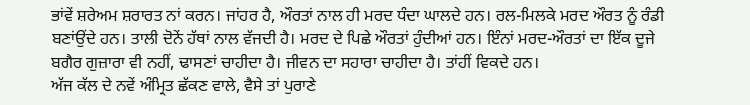ਭਾਂਵੇਂ ਸ਼ਰੇਅਮ ਸ਼ਰਾਰਤ ਨਾਂ ਕਰਨ। ਜਾਂਹਰ ਹੈ, ਔਰਤਾਂ ਨਾਲ ਹੀ ਮਰਦ ਧੰਦਾ ਘਾਲਦੇ ਹਨ। ਰਲ-ਮਿਲਕੇ ਮਰਦ ਔਰਤ ਨੂੰ ਰੰਡੀ ਬਣਾਂਉਂਦੇ ਹਨ। ਤਾਲੀ ਦੋਨੇਂ ਹੱਥਾਂ ਨਾਲ ਵੱਜਦੀ ਹੈ। ਮਰਦ ਦੇ ਪਿਛੇ ਔਰਤਾਂ ਹੁੰਦੀਆਂ ਹਨ। ਇੰਨਾਂ ਮਰਦ-ਔਰਤਾਂ ਦਾ ਇੱਕ ਦੂਜੇ ਬਗੈਰ ਗੁਜ਼ਾਰਾ ਵੀ ਨਹੀਂ, ਢਾਸਣਾਂ ਚਾਹੀਦਾ ਹੈ। ਜੀਵਨ ਦਾ ਸਹਾਰਾ ਚਾਹੀਦਾ ਹੈ। ਤਾਂਹੀਂ ਵਿਕਦੇ ਹਨ।
ਅੱਜ ਕੱਲ ਦੇ ਨਵੇਂ ਅੰਮ੍ਰਿਤ ਛੱਕਣ ਵਾਲੇ, ਵੈਸੇ ਤਾਂ ਪੁਰਾਣੇ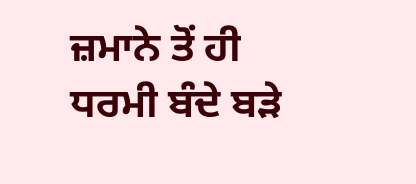ਜ਼ਮਾਨੇ ਤੋਂ ਹੀ ਧਰਮੀ ਬੰਦੇ ਬੜੇ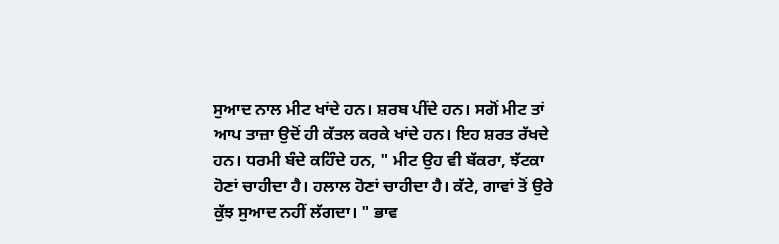ਸੁਆਦ ਨਾਲ ਮੀਟ ਖਾਂਦੇ ਹਨ। ਸ਼ਰਬ ਪੀਂਦੇ ਹਨ। ਸਗੋਂ ਮੀਟ ਤਾਂ ਆਪ ਤਾਜ਼ਾ ਉਦੋਂ ਹੀ ਕੱਤਲ ਕਰਕੇ ਖਾਂਦੇ ਹਨ। ਇਹ ਸ਼ਰਤ ਰੱਖਦੇ ਹਨ। ਧਰਮੀ ਬੰਦੇ ਕਹਿੰਦੇ ਹਨ, " ਮੀਟ ਉਹ ਵੀ ਬੱਕਰਾ, ਝੱਟਕਾ ਹੋਣਾਂ ਚਾਹੀਦਾ ਹੈ। ਹਲਾਲ ਹੋਣਾਂ ਚਾਹੀਦਾ ਹੈ। ਕੱਟੇ, ਗਾਵਾਂ ਤੋਂ ਉਰੇ ਕੁੱਝ ਸੁਆਦ ਨਹੀਂ ਲੱਗਦਾ। " ਭਾਵ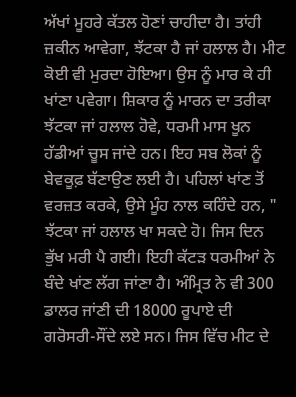ਅੱਖਾਂ ਮੂਹਰੇ ਕੱਤਲ ਹੋਣਾਂ ਚਾਹੀਦਾ ਹੈ। ਤਾਂਹੀ ਜ਼ਕੀਨ ਆਵੇਗਾ, ਝੱਟਕਾ ਹੈ ਜਾਂ ਹਲਾਲ ਹੈ। ਮੀਟ ਕੋਈ ਵੀ ਮੁਰਦਾ ਹੋਇਆ। ਉਸ ਨੂੰ ਮਾਰ ਕੇ ਹੀ ਖਾਂਣਾ ਪਵੇਗਾ। ਸ਼ਿਕਾਰ ਨੂੰ ਮਾਰਨ ਦਾ ਤਰੀਕਾ ਝੱਟਕਾ ਜਾਂ ਹਲਾਲ ਹੋਵੇ, ਧਰਮੀ ਮਾਸ ਖੂਨ ਹੱਡੀਆਂ ਚੂਸ ਜਾਂਦੇ ਹਨ। ਇਹ ਸਬ ਲੋਕਾਂ ਨੂੰ ਬੇਵਕੂਫ਼ ਬੱਣਾਉਣ ਲਈ ਹੈ। ਪਹਿਲਾਂ ਖਾਂਣ ਤੋਂ ਵਰਜ਼ਤ ਕਰਕੇ, ਉਸੇ ਮੂੰਹ ਨਾਲ ਕਹਿੰਦੇ ਹਨ, " ਝੱਟਕਾ ਜਾਂ ਹਲਾਲ ਖਾ ਸਕਦੇ ਹੋ। ਜਿਸ ਦਿਨ ਭੁੱਖ ਮਰੀ ਪੈ ਗਈ। ਇਹੀ ਕੱਟੜ ਧਰਮੀਆਂ ਨੇ ਬੰਦੇ ਖਾਂਣ ਲੱਗ ਜਾਂਣਾ ਹੈ। ਅੰਮ੍ਰਿਤ ਨੇ ਵੀ 300 ਡਾਲਰ ਜਾਂਣੀ ਦੀ 18000 ਰੂਪਾਏ ਦੀ ਗਰੋਸਰੀ-ਸੌਂਦੇ ਲਏ ਸਨ। ਜਿਸ ਵਿੱਚ ਮੀਟ ਦੇ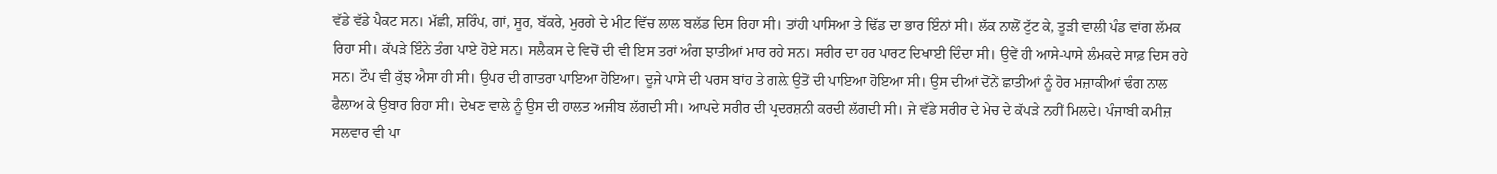ਵੱਡੇ ਵੱਡੇ ਪੈਕਟ ਸਨ। ਮੱਛੀ, ਸ਼ਰਿੰਪ, ਗਾਂ, ਸੂਰ, ਬੱਕਰੇ, ਮੁਰਗੇ ਦੇ ਮੀਟ ਵਿੱਚ ਲਾਲ ਬਲੱਡ ਦਿਸ ਰਿਹਾ ਸੀ। ਤਾਂਹੀ ਪਾਸਿਆ ਤੇ ਢਿੱਡ ਦਾ ਭਾਰ ਇੰਨਾਂ ਸੀ। ਲੱਕ ਨਾਲੋਂ ਟੁੱਟ ਕੇ, ਤੂੜੀ ਵਾਲੀ ਪੰਡ ਵਾਂਗ ਲੱਮਕ ਰਿਹਾ ਸੀ। ਕੱਪੜੇ ਇੰਨੇ ਤੰਗ ਪਾਏ ਹੋਏ ਸਨ। ਸਲੈਕਸ ਦੇ ਵਿਚੋਂ ਦੀ ਵੀ ਇਸ ਤਰਾਂ ਅੰਗ ਝਾਤੀਆਂ ਮਾਰ ਰਹੇ ਸਨ। ਸਰੀਰ ਦਾ ਹਰ ਪਾਰਟ ਦਿਖਾਈ ਦਿੰਦਾ ਸੀ। ਉਵੇਂ ਹੀ ਆਸੇ-ਪਾਸੇ ਲੰਮਕਦੇ ਸਾਫ਼ ਦਿਸ ਰਹੇ ਸਨ। ਟੌਪ ਵੀ ਕੁੱਝ ਐਸਾ ਹੀ ਸੀ। ਉਪਰ ਦੀ ਗਾਤਰਾ ਪਾਇਆ ਹੋਇਆ। ਦੂਜੇ ਪਾਸੇ ਦੀ ਪਰਸ ਬਾਂਹ ਤੇ ਗਲ਼ੇ ਉਤੋਂ ਦੀ ਪਾਇਆ ਹੋਇਆ ਸੀ। ਉਸ ਦੀਆਂ ਦੋਂਨੇਂ ਛਾਤੀਆਂ ਨੂੰ ਹੋਰ ਮਜ਼ਾਕੀਆਂ ਢੰਗ ਨਾਲ ਫੈਲਾਅ ਕੇ ਉਬਾਰ ਰਿਹਾ ਸੀ। ਦੇਖਣ ਵਾਲੇ ਨੂੰ ਉਸ ਦੀ ਹਾਲਤ ਅਜੀਬ ਲੱਗਦੀ ਸੀ। ਆਪਦੇ ਸਰੀਰ ਦੀ ਪ੍ਰਦਰਸ਼ਨੀ ਕਰਦੀ ਲੱਗਦੀ ਸੀ। ਜੇ ਵੱਡੇ ਸਰੀਰ ਦੇ ਮੇਚ ਦੇ ਕੱਪੜੇ ਨਹੀਂ ਮਿਲਦੇ। ਪੰਜਾਬੀ ਕਮੀਜ਼ ਸਲਵਾਰ ਵੀ ਪਾ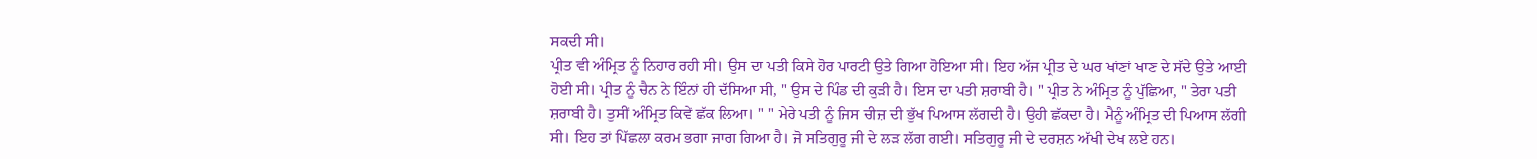ਸਕਦੀ ਸੀ।
ਪ੍ਰੀਤ ਵੀ ਅੰਮ੍ਰਿਤ ਨੂੰ ਨਿਹਾਰ ਰਹੀ ਸੀ। ਉਸ ਦਾ ਪਤੀ ਕਿਸੇ ਹੋਰ ਪਾਰਟੀ ਉਤੇ ਗਿਆ ਹੋਇਆ ਸੀ। ਇਹ ਅੱਜ ਪ੍ਰੀਤ ਦੇ ਘਰ ਖਾਂਣਾਂ ਖਾਣ ਦੇ ਸੱਦੇ ਉਤੇ ਆਈ ਹੋਈ ਸੀ। ਪ੍ਰੀਤ ਨੂੰ ਚੈਨ ਨੇ ਇੰਨਾਂ ਹੀ ਦੱਸਿਆ ਸੀ, " ਉਸ ਦੇ ਪਿੰਡ ਦੀ ਕੁੜੀ ਹੈ। ਇਸ ਦਾ ਪਤੀ ਸ਼ਰਾਬੀ ਹੈ। " ਪ੍ਰੀਤ ਨੇ ਅੰਮ੍ਰਿਤ ਨੂੰ ਪੁੱਛਿਆ, " ਤੇਰਾ ਪਤੀ ਸ਼ਰਾਬੀ ਹੈ। ਤੁਸੀਂ ਅੰਮ੍ਰਿਤ ਕਿਵੇਂ ਛੱਕ ਲਿਆ। " " ਮੇਰੇ ਪਤੀ ਨੂੰ ਜਿਸ ਚੀਜ਼ ਦੀ ਭੁੱਖ ਪਿਆਸ ਲੱਗਦੀ ਹੈ। ਉਹੀ ਛੱਕਦਾ ਹੈ। ਮੈਨੂੰ ਅੰਮ੍ਰਿਤ ਦੀ ਪਿਆਸ ਲੱਗੀ ਸੀ। ਇਹ ਤਾਂ ਪਿੱਛਲਾ ਕਰਮ ਭਗਾ ਜਾਗ ਗਿਆ ਹੈ। ਜੋ ਸਤਿਗੁਰੂ ਜੀ ਦੇ ਲੜ ਲੱਗ ਗਈ। ਸਤਿਗੁਰੂ ਜੀ ਦੇ ਦਰਸ਼ਨ ਅੱਖੀ ਦੇਖ ਲਏ ਹਨ।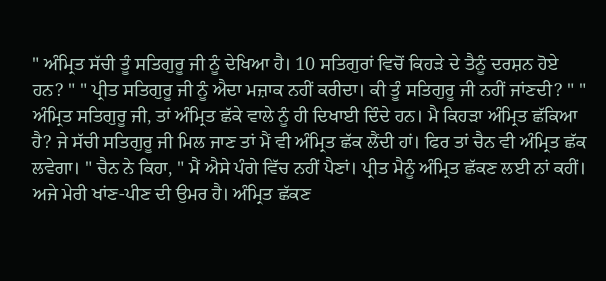" ਅੰਮ੍ਰਿਤ ਸੱਚੀ ਤੂੰ ਸਤਿਗੁਰੂ ਜੀ ਨੂੰ ਦੇਖਿਆ ਹੈ। 10 ਸਤਿਗੁਰਾਂ ਵਿਚੋਂ ਕਿਹੜੇ ਦੇ ਤੈਨੂੰ ਦਰਸ਼ਨ ਹੋਏ ਹਨ? " " ਪ੍ਰੀਤ ਸਤਿਗੁਰੂ ਜੀ ਨੂੰ ਐਦਾ ਮਜ਼ਾਕ ਨਹੀਂ ਕਰੀਦਾ। ਕੀ ਤੂੰ ਸਤਿਗੁਰੂ ਜੀ ਨਹੀਂ ਜਾਂਣਦੀ? " " ਅੰਮ੍ਰਿਤ ਸਤਿਗੁਰੂ ਜੀ, ਤਾਂ ਅੰਮ੍ਰਿਤ ਛੱਕੇ ਵਾਲੇ ਨੂੰ ਹੀ ਦਿਖਾਈ ਦਿੰਦੇ ਹਨ। ਮੈ ਕਿਹੜਾ ਅੰਮ੍ਰਿਤ ਛੱਕਿਆ ਹੈ? ਜੇ ਸੱਚੀ ਸਤਿਗੁਰੂ ਜੀ ਮਿਲ ਜਾਣ ਤਾਂ ਮੈਂ ਵੀ ਅੰਮ੍ਰਿਤ ਛੱਕ ਲੈਂਦੀ ਹਾਂ। ਫਿਰ ਤਾਂ ਚੈਨ ਵੀ ਅੰਮ੍ਰਿਤ ਛੱਕ ਲਵੇਗਾ। " ਚੈਨ ਨੇ ਕਿਹਾ, " ਮੈਂ ਐਸੇ ਪੰਗੇ ਵਿੱਚ ਨਹੀਂ ਪੈਣਾਂ। ਪ੍ਰੀਤ ਮੈਨੂੰ ਅੰਮ੍ਰਿਤ ਛੱਕਣ ਲਈ ਨਾਂ ਕਹੀਂ। ਅਜੇ ਮੇਰੀ ਖਾਂਣ-ਪੀਣ ਦੀ ਉਮਰ ਹੈ। ਅੰਮ੍ਰਿਤ ਛੱਕਣ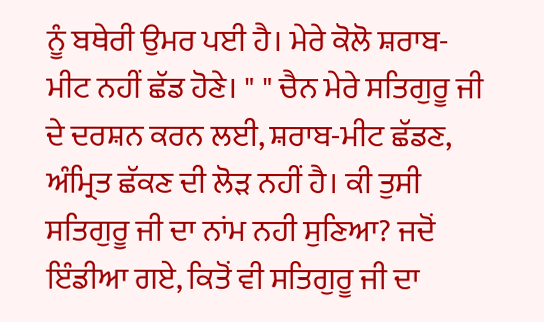ਨੂੰ ਬਥੇਰੀ ਉਮਰ ਪਈ ਹੈ। ਮੇਰੇ ਕੋਲੋ ਸ਼ਰਾਬ-ਮੀਟ ਨਹੀਂ ਛੱਡ ਹੋਣੇ। " " ਚੈਨ ਮੇਰੇ ਸਤਿਗੁਰੂ ਜੀ ਦੇ ਦਰਸ਼ਨ ਕਰਨ ਲਈ, ਸ਼ਰਾਬ-ਮੀਟ ਛੱਡਣ, ਅੰਮ੍ਰਿਤ ਛੱਕਣ ਦੀ ਲੋੜ ਨਹੀਂ ਹੈ। ਕੀ ਤੁਸੀ ਸਤਿਗੁਰੂ ਜੀ ਦਾ ਨਾਂਮ ਨਹੀ ਸੁਣਿਆ? ਜਦੋਂ ਇੰਡੀਆ ਗਏ, ਕਿਤੋਂ ਵੀ ਸਤਿਗੁਰੂ ਜੀ ਦਾ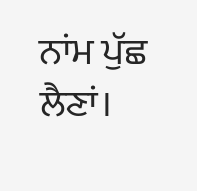ਨਾਂਮ ਪੁੱਛ ਲੈਣਾਂ।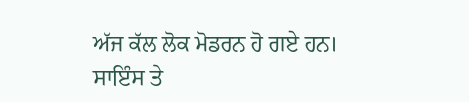ਅੱਜ ਕੱਲ ਲੋਕ ਮੋਡਰਨ ਹੋ ਗਏ ਹਨ। ਸਾਇੰਸ ਤੇ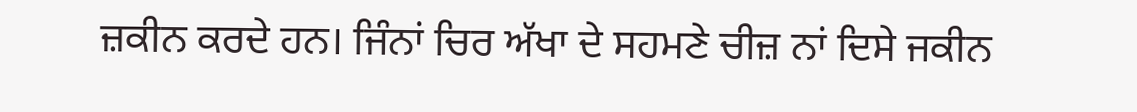ਜ਼ਕੀਨ ਕਰਦੇ ਹਨ। ਜਿੰਨਾਂ ਚਿਰ ਅੱਖਾ ਦੇ ਸਹਮਣੇ ਚੀਜ਼ ਨਾਂ ਦਿਸੇ ਜਕੀਨ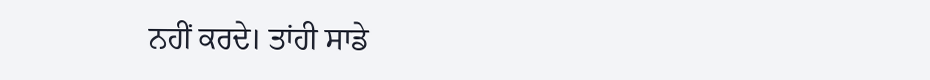ਨਹੀਂ ਕਰਦੇ। ਤਾਂਹੀ ਸਾਡੇ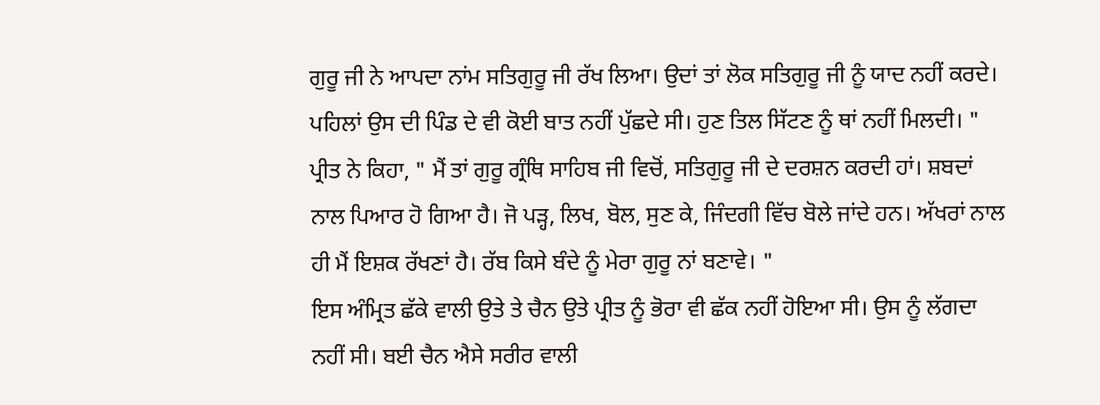ਗੁਰੂ ਜੀ ਨੇ ਆਪਦਾ ਨਾਂਮ ਸਤਿਗੁਰੂ ਜੀ ਰੱਖ ਲਿਆ। ਉਦਾਂ ਤਾਂ ਲੋਕ ਸਤਿਗੁਰੂ ਜੀ ਨੂੰ ਯਾਦ ਨਹੀਂ ਕਰਦੇ। ਪਹਿਲਾਂ ਉਸ ਦੀ ਪਿੰਡ ਦੇ ਵੀ ਕੋਈ ਬਾਤ ਨਹੀਂ ਪੁੱਛਦੇ ਸੀ। ਹੁਣ ਤਿਲ ਸਿੱਟਣ ਨੂੰ ਥਾਂ ਨਹੀਂ ਮਿਲਦੀ। " ਪ੍ਰੀਤ ਨੇ ਕਿਹਾ, " ਮੈਂ ਤਾਂ ਗੁਰੂ ਗ੍ਰੰਥਿ ਸਾਹਿਬ ਜੀ ਵਿਚੋਂ, ਸਤਿਗੁਰੂ ਜੀ ਦੇ ਦਰਸ਼ਨ ਕਰਦੀ ਹਾਂ। ਸ਼ਬਦਾਂ ਨਾਲ ਪਿਆਰ ਹੋ ਗਿਆ ਹੈ। ਜੋ ਪੜ੍ਹ, ਲਿਖ, ਬੋਲ, ਸੁਣ ਕੇ, ਜਿੰਦਗੀ ਵਿੱਚ ਬੋਲੇ ਜਾਂਦੇ ਹਨ। ਅੱਖਰਾਂ ਨਾਲ ਹੀ ਮੈਂ ਇਸ਼ਕ ਰੱਖਣਾਂ ਹੈ। ਰੱਬ ਕਿਸੇ ਬੰਦੇ ਨੂੰ ਮੇਰਾ ਗੁਰੂ ਨਾਂ ਬਣਾਵੇ। "
ਇਸ ਅੰਮ੍ਰਿਤ ਛੱਕੇ ਵਾਲੀ ਉਤੇ ਤੇ ਚੈਨ ਉਤੇ ਪ੍ਰੀਤ ਨੂੰ ਭੋਰਾ ਵੀ ਛੱਕ ਨਹੀਂ ਹੋਇਆ ਸੀ। ਉਸ ਨੂੰ ਲੱਗਦਾ ਨਹੀਂ ਸੀ। ਬਈ ਚੈਨ ਐਸੇ ਸਰੀਰ ਵਾਲੀ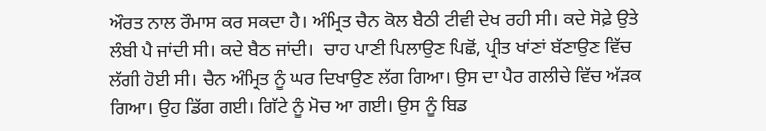ਔਰਤ ਨਾਲ ਰੌਮਾਸ ਕਰ ਸਕਦਾ ਹੈ। ਅੰਮ੍ਰਿਤ ਚੈਨ ਕੋਲ ਬੈਠੀ ਟੀਵੀ ਦੇਖ ਰਹੀ ਸੀ। ਕਦੇ ਸੋਫ਼ੇ ਉਤੇ ਲੰਬੀ ਪੈ ਜਾਂਦੀ ਸੀ। ਕਦੇ ਬੈਠ ਜਾਂਦੀ।  ਚਾਹ ਪਾਣੀ ਪਿਲਾਉਣ ਪਿਛੋਂ, ਪ੍ਰੀਤ ਖਾਂਣਾਂ ਬੱਣਾਉਣ ਵਿੱਚ ਲੱਗੀ ਹੋਈ ਸੀ। ਚੈਨ ਅੰਮ੍ਰਿਤ ਨੂੰ ਘਰ ਦਿਖਾਉਣ ਲੱਗ ਗਿਆ। ਉਸ ਦਾ ਪੈਰ ਗਲੀਚੇ ਵਿੱਚ ਅੱੜਕ ਗਿਆ। ਉਹ ਡਿੱਗ ਗਈ। ਗਿੱਟੇ ਨੂੰ ਮੋਚ ਆ ਗਈ। ਉਸ ਨੂੰ ਬਿਡ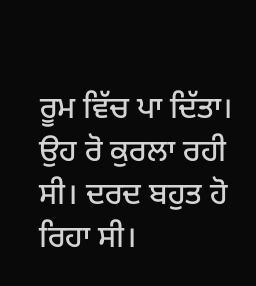ਰੂਮ ਵਿੱਚ ਪਾ ਦਿੱਤਾ। ਉਹ ਰੋ ਕੁਰਲਾ ਰਹੀ ਸੀ। ਦਰਦ ਬਹੁਤ ਹੋ ਰਿਹਾ ਸੀ।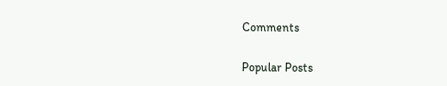Comments

Popular Posts